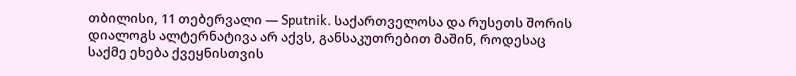თბილისი, 11 თებერვალი — Sputnik. საქართველოსა და რუსეთს შორის დიალოგს ალტერნატივა არ აქვს, განსაკუთრებით მაშინ, როდესაც საქმე ეხება ქვეყნისთვის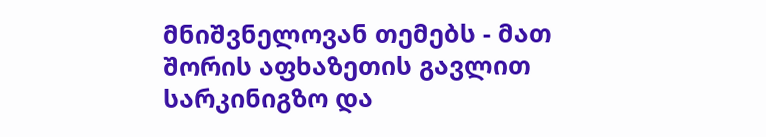მნიშვნელოვან თემებს - მათ შორის აფხაზეთის გავლით სარკინიგზო და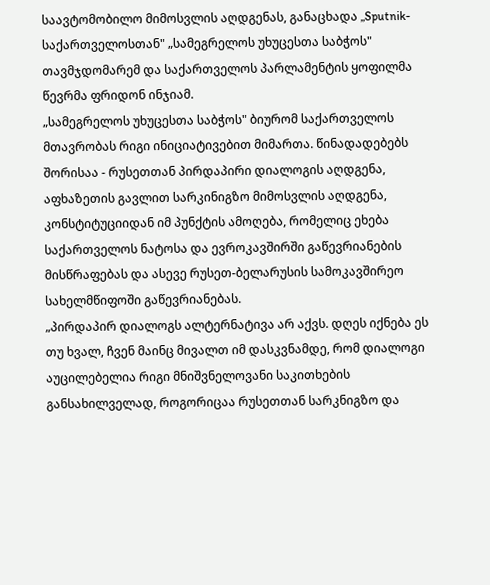საავტომობილო მიმოსვლის აღდგენას, განაცხადა „Sputnik-საქართველოსთან" „სამეგრელოს უხუცესთა საბჭოს" თავმჯდომარემ და საქართველოს პარლამენტის ყოფილმა წევრმა ფრიდონ ინჯიამ.
„სამეგრელოს უხუცესთა საბჭოს" ბიურომ საქართველოს მთავრობას რიგი ინიციატივებით მიმართა. წინადადებებს შორისაა - რუსეთთან პირდაპირი დიალოგის აღდგენა, აფხაზეთის გავლით სარკინიგზო მიმოსვლის აღდგენა, კონსტიტუციიდან იმ პუნქტის ამოღება, რომელიც ეხება საქართველოს ნატოსა და ევროკავშირში გაწევრიანების მისწრაფებას და ასევე რუსეთ-ბელარუსის სამოკავშირეო სახელმწიფოში გაწევრიანებას.
„პირდაპირ დიალოგს ალტერნატივა არ აქვს. დღეს იქნება ეს თუ ხვალ, ჩვენ მაინც მივალთ იმ დასკვნამდე, რომ დიალოგი აუცილებელია რიგი მნიშვნელოვანი საკითხების განსახილველად, როგორიცაა რუსეთთან სარკნიგზო და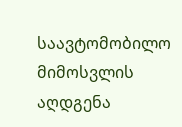საავტომობილო მიმოსვლის აღდგენა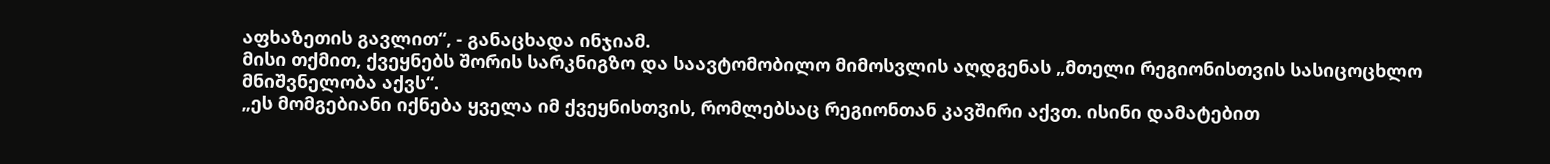აფხაზეთის გავლით“, - განაცხადა ინჯიამ.
მისი თქმით, ქვეყნებს შორის სარკნიგზო და საავტომობილო მიმოსვლის აღდგენას „მთელი რეგიონისთვის სასიცოცხლო მნიშვნელობა აქვს“.
„ეს მომგებიანი იქნება ყველა იმ ქვეყნისთვის, რომლებსაც რეგიონთან კავშირი აქვთ. ისინი დამატებით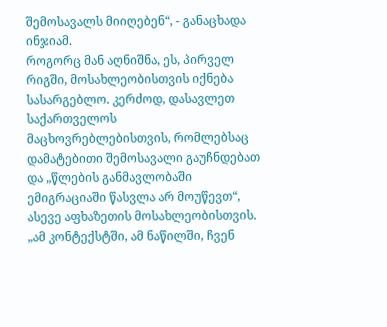შემოსავალს მიიღებენ“, - განაცხადა ინჯიამ.
როგორც მან აღნიშნა, ეს, პირველ რიგში, მოსახლეობისთვის იქნება სასარგებლო. კერძოდ, დასავლეთ საქართველოს მაცხოვრებლებისთვის, რომლებსაც დამატებითი შემოსავალი გაუჩნდებათ და „წლების განმავლობაში ემიგრაციაში წასვლა არ მოუწევთ“, ასევე აფხაზეთის მოსახლეობისთვის.
„ამ კონტექსტში, ამ ნაწილში, ჩვენ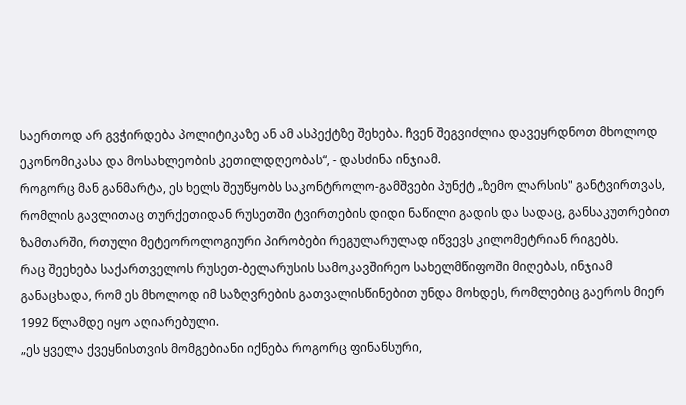საერთოდ არ გვჭირდება პოლიტიკაზე ან ამ ასპექტზე შეხება. ჩვენ შეგვიძლია დავეყრდნოთ მხოლოდ ეკონომიკასა და მოსახლეობის კეთილდღეობას“, - დასძინა ინჯიამ.
როგორც მან განმარტა, ეს ხელს შეუწყობს საკონტროლო-გამშვები პუნქტ „ზემო ლარსის" განტვირთვას, რომლის გავლითაც თურქეთიდან რუსეთში ტვირთების დიდი ნაწილი გადის და სადაც, განსაკუთრებით ზამთარში, რთული მეტეოროლოგიური პირობები რეგულარულად იწვევს კილომეტრიან რიგებს.
რაც შეეხება საქართველოს რუსეთ-ბელარუსის სამოკავშირეო სახელმწიფოში მიღებას, ინჯიამ განაცხადა, რომ ეს მხოლოდ იმ საზღვრების გათვალისწინებით უნდა მოხდეს, რომლებიც გაეროს მიერ 1992 წლამდე იყო აღიარებული.
„ეს ყველა ქვეყნისთვის მომგებიანი იქნება როგორც ფინანსური,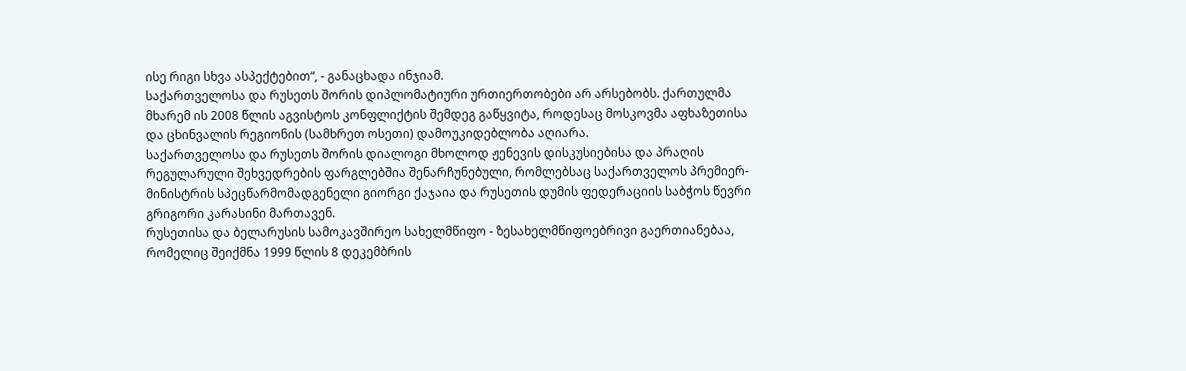ისე რიგი სხვა ასპექტებით“, - განაცხადა ინჯიამ.
საქართველოსა და რუსეთს შორის დიპლომატიური ურთიერთობები არ არსებობს. ქართულმა მხარემ ის 2008 წლის აგვისტოს კონფლიქტის შემდეგ გაწყვიტა, როდესაც მოსკოვმა აფხაზეთისა და ცხინვალის რეგიონის (სამხრეთ ოსეთი) დამოუკიდებლობა აღიარა.
საქართველოსა და რუსეთს შორის დიალოგი მხოლოდ ჟენევის დისკუსიებისა და პრაღის რეგულარული შეხვედრების ფარგლებშია შენარჩუნებული, რომლებსაც საქართველოს პრემიერ-მინისტრის სპეცწარმომადგენელი გიორგი ქაჯაია და რუსეთის დუმის ფედერაციის საბჭოს წევრი გრიგორი კარასინი მართავენ.
რუსეთისა და ბელარუსის სამოკავშირეო სახელმწიფო - ზესახელმწიფოებრივი გაერთიანებაა, რომელიც შეიქმნა 1999 წლის 8 დეკემბრის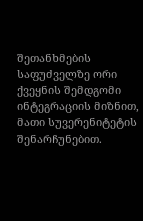შეთანხმების საფუძველზე ორი ქვეყნის შემდგომი ინტეგრაციის მიზნით, მათი სუვერენიტეტის შენარჩუნებით.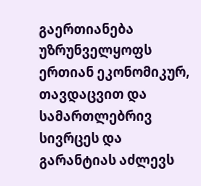გაერთიანება უზრუნველყოფს ერთიან ეკონომიკურ, თავდაცვით და სამართლებრივ სივრცეს და გარანტიას აძლევს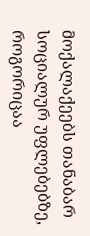მოქალაქეებს თანაბარ სოციალურ უფლებებზე, როგორიცაა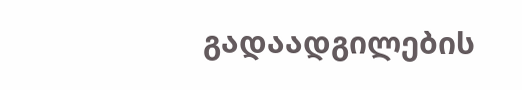გადაადგილების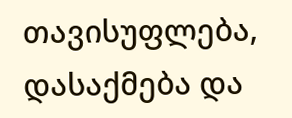თავისუფლება, დასაქმება და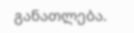განათლება.